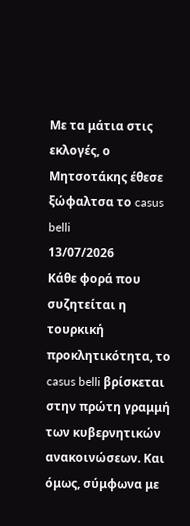Με τα μάτια στις εκλογές, ο Μητσοτάκης έθεσε ξώφαλτσα το casus belli
13/07/2026
Κάθε φορά που συζητείται η τουρκική προκλητικότητα, το casus belli βρίσκεται στην πρώτη γραμμή των κυβερνητικών ανακοινώσεων. Και όμως, σύμφωνα με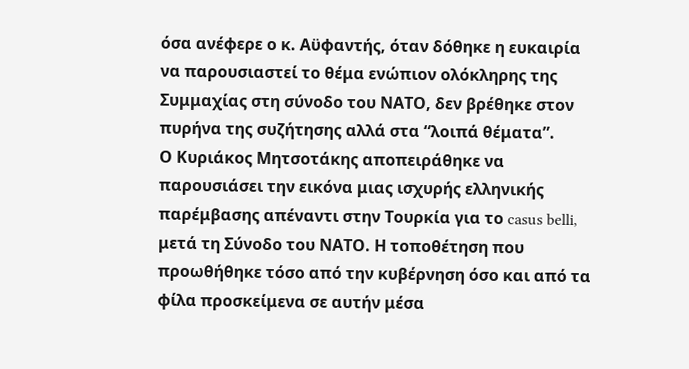όσα ανέφερε ο κ. Αϋφαντής, όταν δόθηκε η ευκαιρία να παρουσιαστεί το θέμα ενώπιον ολόκληρης της Συμμαχίας στη σύνοδο του ΝΑΤΟ, δεν βρέθηκε στον πυρήνα της συζήτησης αλλά στα “λοιπά θέματα”.
Ο Κυριάκος Μητσοτάκης αποπειράθηκε να παρουσιάσει την εικόνα μιας ισχυρής ελληνικής παρέμβασης απέναντι στην Τουρκία για το casus belli, μετά τη Σύνοδο του ΝΑΤΟ. Η τοποθέτηση που προωθήθηκε τόσο από την κυβέρνηση όσο και από τα φίλα προσκείμενα σε αυτήν μέσα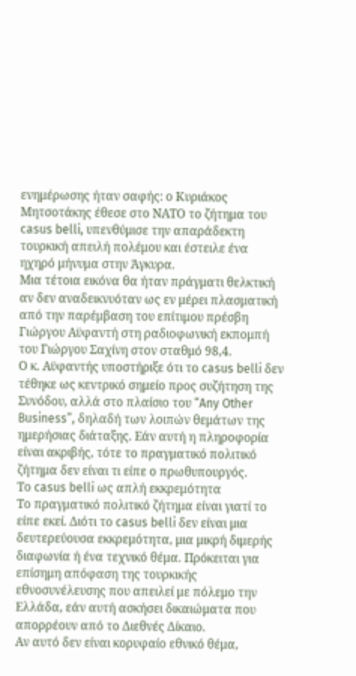ενημέρωσης ήταν σαφής: ο Κυριάκος Μητσοτάκης έθεσε στο ΝΑΤΟ το ζήτημα του casus belli, υπενθύμισε την απαράδεκτη τουρκική απειλή πολέμου και έστειλε ένα ηχηρό μήνυμα στην Άγκυρα.
Μια τέτοια εικόνα θα ήταν πράγματι θελκτική αν δεν αναδεικνυόταν ως εν μέρει πλασματική από την παρέμβαση του επίτιμου πρέσβη Γιώργου Αϋφαντή στη ραδιοφωνική εκπομπή του Γιώργου Σαχίνη στον σταθμό 98,4.
Ο κ. Αϋφαντής υποστήριξε ότι το casus belli δεν τέθηκε ως κεντρικό σημείο προς συζήτηση της Συνόδου, αλλά στο πλαίσιο του “Any Other Business”, δηλαδή των λοιπών θεμάτων της ημερήσιας διάταξης. Εάν αυτή η πληροφορία είναι ακριβής, τότε το πραγματικό πολιτικό ζήτημα δεν είναι τι είπε ο πρωθυπουργός.
Το casus belli ως απλή εκκρεμότητα
Το πραγματικό πολιτικό ζήτημα είναι γιατί το είπε εκεί. Διότι το casus belli δεν είναι μια δευτερεύουσα εκκρεμότητα, μια μικρή διμερής διαφωνία ή ένα τεχνικό θέμα. Πρόκειται για επίσημη απόφαση της τουρκικής εθνοσυνέλευσης που απειλεί με πόλεμο την Ελλάδα, εάν αυτή ασκήσει δικαιώματα που απορρέουν από το Διεθνές Δίκαιο.
Αν αυτό δεν είναι κορυφαίο εθνικό θέμα,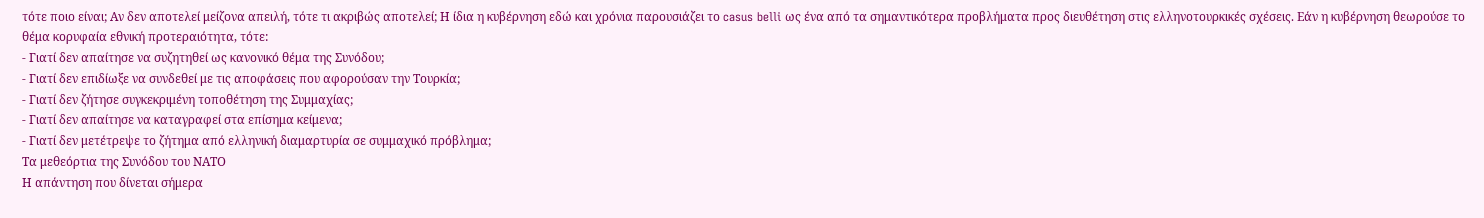τότε ποιο είναι; Αν δεν αποτελεί μείζονα απειλή, τότε τι ακριβώς αποτελεί; Η ίδια η κυβέρνηση εδώ και χρόνια παρουσιάζει το casus belli ως ένα από τα σημαντικότερα προβλήματα προς διευθέτηση στις ελληνοτουρκικές σχέσεις. Εάν η κυβέρνηση θεωρούσε το θέμα κορυφαία εθνική προτεραιότητα, τότε:
- Γιατί δεν απαίτησε να συζητηθεί ως κανονικό θέμα της Συνόδου;
- Γιατί δεν επιδίωξε να συνδεθεί με τις αποφάσεις που αφορούσαν την Τουρκία;
- Γιατί δεν ζήτησε συγκεκριμένη τοποθέτηση της Συμμαχίας;
- Γιατί δεν απαίτησε να καταγραφεί στα επίσημα κείμενα;
- Γιατί δεν μετέτρεψε το ζήτημα από ελληνική διαμαρτυρία σε συμμαχικό πρόβλημα;
Τα μεθεόρτια της Συνόδου του ΝΑΤΟ
Η απάντηση που δίνεται σήμερα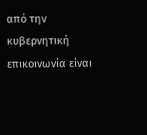από την κυβερνητική επικοινωνία είναι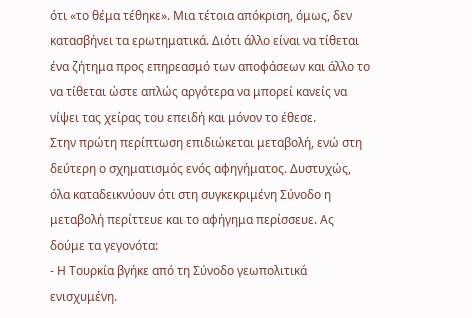ότι «το θέμα τέθηκε». Μια τέτοια απόκριση, όμως, δεν κατασβήνει τα ερωτηματικά. Διότι άλλο είναι να τίθεται ένα ζήτημα προς επηρεασμό των αποφάσεων και άλλο το να τίθεται ώστε απλώς αργότερα να μπορεί κανείς να νίψει τας χείρας του επειδή και μόνον το έθεσε.
Στην πρώτη περίπτωση επιδιώκεται μεταβολή, ενώ στη δεύτερη ο σχηματισμός ενός αφηγήματος. Δυστυχώς, όλα καταδεικνύουν ότι στη συγκεκριμένη Σύνοδο η μεταβολή περίττευε και το αφήγημα περίσσευε. Ας δούμε τα γεγονότα:
- Η Τουρκία βγήκε από τη Σύνοδο γεωπολιτικά ενισχυμένη.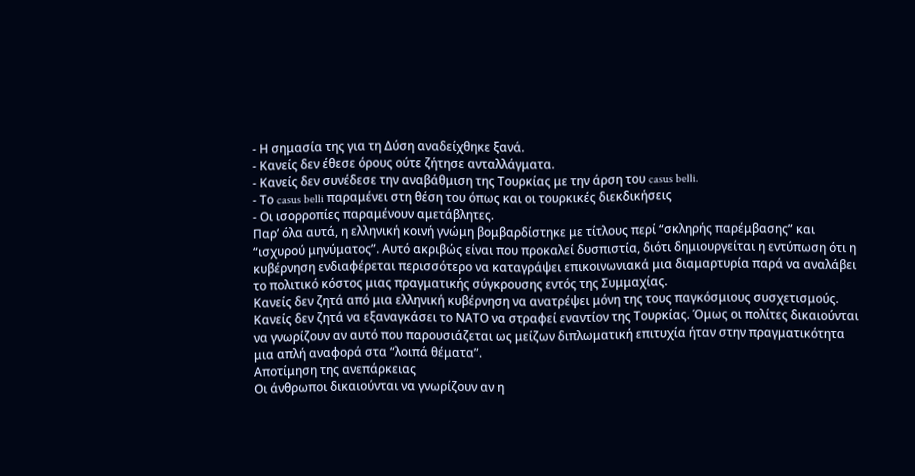- Η σημασία της για τη Δύση αναδείχθηκε ξανά.
- Κανείς δεν έθεσε όρους ούτε ζήτησε ανταλλάγματα.
- Κανείς δεν συνέδεσε την αναβάθμιση της Τουρκίας με την άρση του casus belli.
- Το casus belli παραμένει στη θέση του όπως και οι τουρκικές διεκδικήσεις
- Οι ισορροπίες παραμένουν αμετάβλητες.
Παρ’ όλα αυτά, η ελληνική κοινή γνώμη βομβαρδίστηκε με τίτλους περί “σκληρής παρέμβασης” και “ισχυρού μηνύματος”. Αυτό ακριβώς είναι που προκαλεί δυσπιστία, διότι δημιουργείται η εντύπωση ότι η κυβέρνηση ενδιαφέρεται περισσότερο να καταγράψει επικοινωνιακά μια διαμαρτυρία παρά να αναλάβει το πολιτικό κόστος μιας πραγματικής σύγκρουσης εντός της Συμμαχίας.
Κανείς δεν ζητά από μια ελληνική κυβέρνηση να ανατρέψει μόνη της τους παγκόσμιους συσχετισμούς. Κανείς δεν ζητά να εξαναγκάσει το ΝΑΤΟ να στραφεί εναντίον της Τουρκίας. Όμως οι πολίτες δικαιούνται να γνωρίζουν αν αυτό που παρουσιάζεται ως μείζων διπλωματική επιτυχία ήταν στην πραγματικότητα μια απλή αναφορά στα “λοιπά θέματα”.
Αποτίμηση της ανεπάρκειας
Οι άνθρωποι δικαιούνται να γνωρίζουν αν η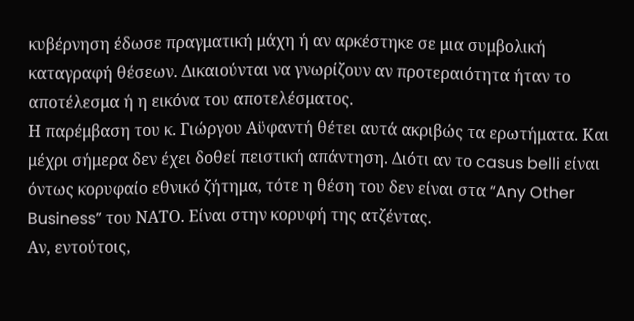κυβέρνηση έδωσε πραγματική μάχη ή αν αρκέστηκε σε μια συμβολική καταγραφή θέσεων. Δικαιούνται να γνωρίζουν αν προτεραιότητα ήταν το αποτέλεσμα ή η εικόνα του αποτελέσματος.
Η παρέμβαση του κ. Γιώργου Αϋφαντή θέτει αυτά ακριβώς τα ερωτήματα. Και μέχρι σήμερα δεν έχει δοθεί πειστική απάντηση. Διότι αν το casus belli είναι όντως κορυφαίο εθνικό ζήτημα, τότε η θέση του δεν είναι στα “Any Other Business” του ΝΑΤΟ. Είναι στην κορυφή της ατζέντας.
Αν, εντούτοις,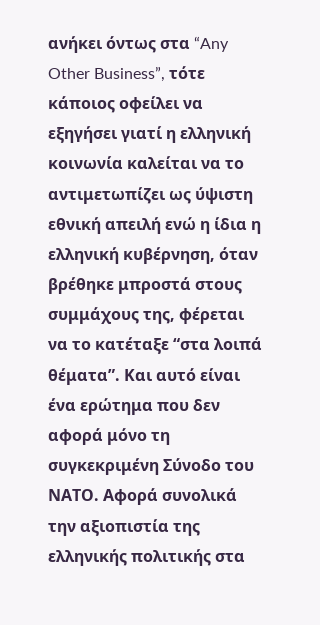ανήκει όντως στα “Any Other Business”, τότε κάποιος οφείλει να εξηγήσει γιατί η ελληνική κοινωνία καλείται να το αντιμετωπίζει ως ύψιστη εθνική απειλή ενώ η ίδια η ελληνική κυβέρνηση, όταν βρέθηκε μπροστά στους συμμάχους της, φέρεται να το κατέταξε “στα λοιπά θέματα”. Και αυτό είναι ένα ερώτημα που δεν αφορά μόνο τη συγκεκριμένη Σύνοδο του ΝΑΤΟ. Αφορά συνολικά την αξιοπιστία της ελληνικής πολιτικής στα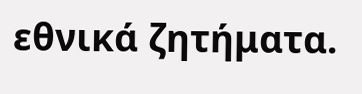εθνικά ζητήματα.